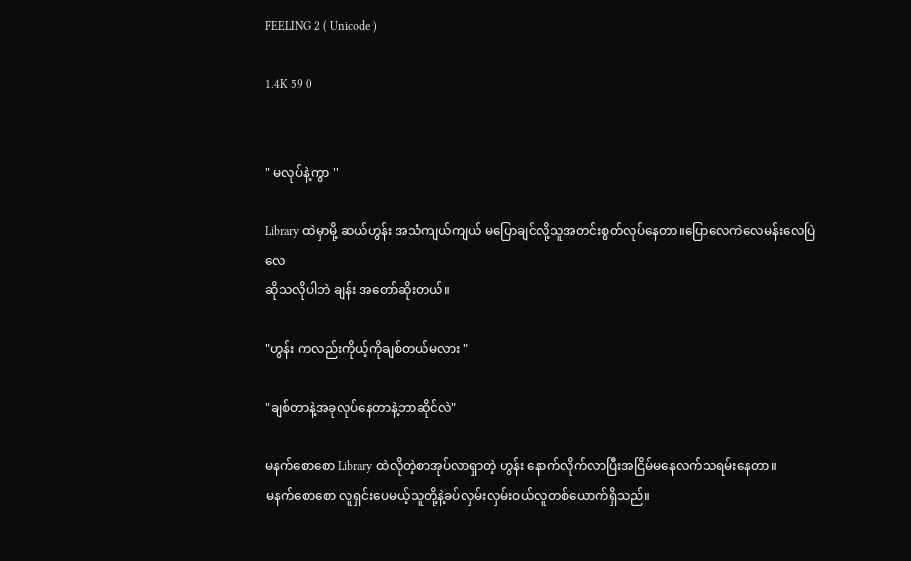FEELING 2 ( Unicode )

1.4K 59 0


" မလုပ်နဲ့ကွာ ''

Library ထဲမှာမို့ ဆယ်ဟွန်း အသံကျယ်ကျယ် မပြောချင်လို့သူအတင်းစွတ်လုပ်နေတာ။ပြောလေကဲလေမန်းလေပြဲလေ
ဆိုသလိုပါဘဲ ချန်း အတော်ဆိုးတယ်။

"ဟွန်း ကလည်းကိုယ့်ကိုချစ်တယ်မလား "

"ချစ်တာနဲ့အခုလုပ်နေတာနဲ့ဘာဆိုင်လဲ"

မနက်စောစော Library ထဲလိုတဲ့စာအုပ်လာရှာတဲ့ ဟွန်း နောက်လိုက်လာပြီးအငြိမ်မနေလက်သရမ်းနေတာ။
မနက်စောစော လူရှင်းပေမယ့်သူတို့နဲ့ခပ်လှမ်းလှမ်းဝယ်လူတစ်ယောက်ရှိသည်။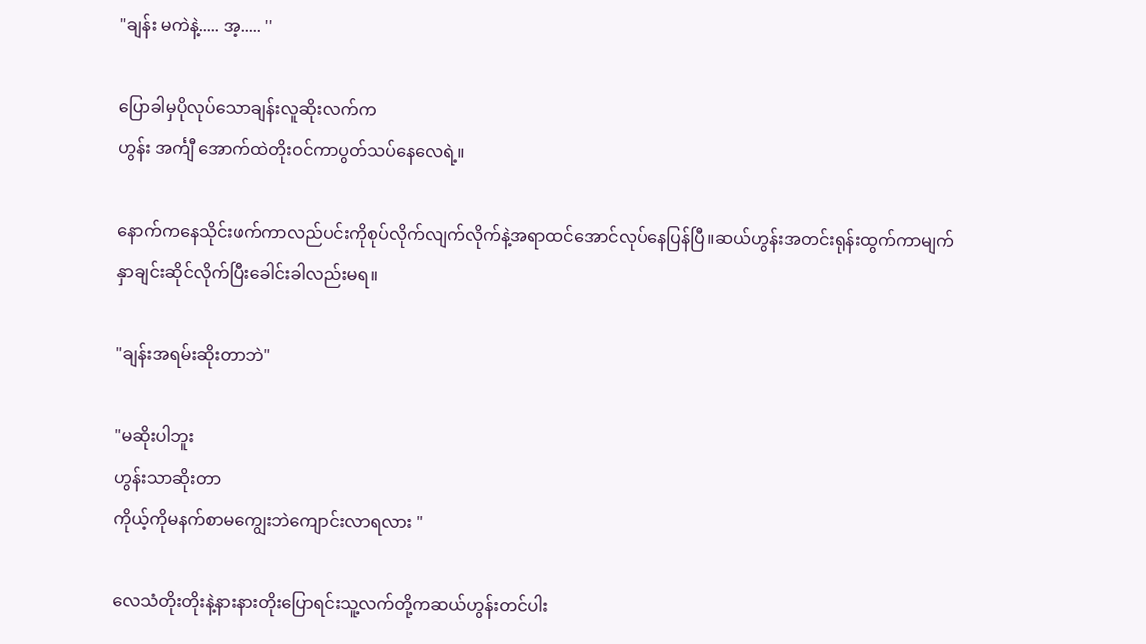"ချန်း မကဲနဲ့..... အ့..... ''

ပြောခါမှပိုလုပ်သောချန်းလူဆိုးလက်က
ဟွန်း အင်္ကျီ အောက်ထဲတိုးဝင်ကာပွတ်သပ်နေလေရဲ့။

နောက်ကနေသိုင်းဖက်ကာလည်ပင်းကိုစုပ်လိုက်လျက်လိုက်နဲ့အရာထင်အောင်လုပ်နေပြန်ပြီ။ဆယ်ဟွန်းအတင်းရုန်းထွက်ကာမျက်နှာချင်းဆိုင်လိုက်ပြီးခေါင်းခါလည်းမရ။

"ချန်းအရမ်းဆိုးတာဘဲ"

"မဆိုးပါဘူး
ဟွန်းသာဆိုးတာ
ကိုယ့်ကိုမနက်စာမကျွေးဘဲကျောင်းလာရလား "

လေသံတိုးတိုးနဲ့နားနားတိုးပြောရင်းသူ့လက်တို့ကဆယ်ဟွန်းတင်ပါး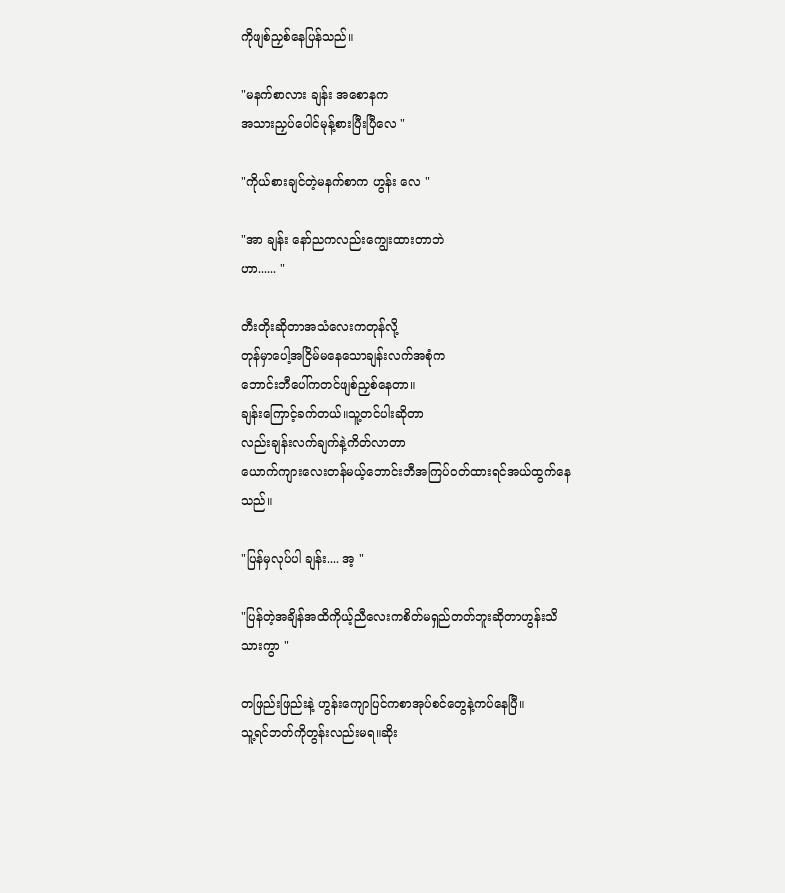ကိုဖျစ်ညှစ်နေပြန်သည်။

"မနက်စာလား ချန်း အစောနက
အသားညှပ်ပေါင်မုန့်စားပြီးပြီလေ "

"ကိုယ်စားချင်တဲ့မနက်စာက ဟွန်း လေ "

"အာ ချန်း နော်ညကလည်းကျွေးထားတာဘဲ
ဟာ...... "

တီးတိုးဆိုတာအသံလေးကတုန်လို့
တုန်မှာပေါ့အငြိမ်မနေသောချန်းလက်အစုံက
ဘောင်းဘီပေါ်ကတင်ဖျစ်ညှစ်နေတာ။
ချန်းကြောင့်ခက်တယ်။သူ့တင်ပါးဆိုတာ
လည်းချန်းလက်ချက်နဲ့ကိတ်လာတာ
ယောက်ကျားလေးတန်မယ့်ဘောင်းဘီအကြပ်ဝတ်ထားရင်အယ်ထွက်နေသည်။

"ပြန်မှလုပ်ပါ ချန်း.... အ့ "

"ပြန်တဲ့အချိန်အထိကိုယ့်ညီလေးကစိတ်မရှည်တတ်ဘူးဆိုတာဟွန်းသိသားကွာ "

တဖြည်းဖြည်းနဲ့ ဟွန်းကျောပြင်ကစာအုပ်စင်တွေနဲ့ကပ်နေပြီ။
သူ့ရင်ဘတ်ကိုတွန်းလည်းမရ။ဆိုး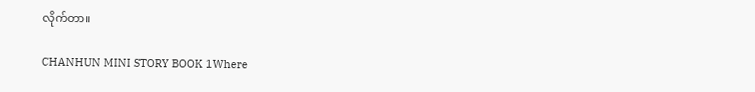လိုက်တာ။

CHANHUN MINI STORY BOOK 1Where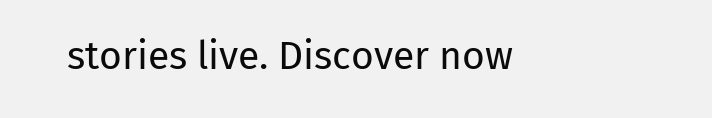stories live. Discover now